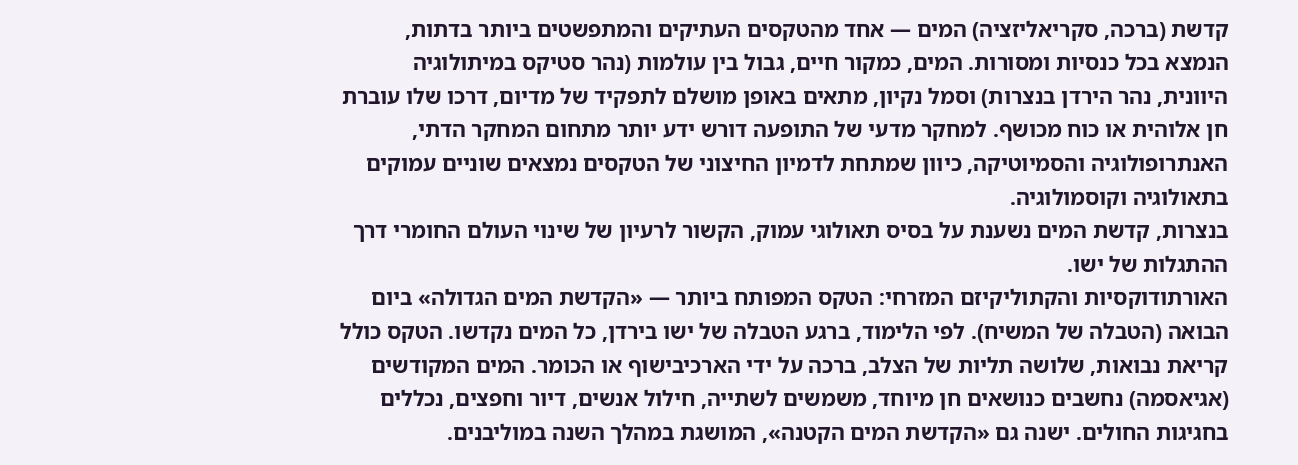קדשת (ברכה, סקריאליזציה) המים — אחד מהטקסים העתיקים והמתפשטים ביותר בדתות, הנמצא בכל כנסיות ומסורות. המים, כמקור חיים, גבול בין עולמות (נהר סטיקס במיתולוגיה היוונית, נהר הירדן בנצרות) וסמל נקיון, מתאים באופן מושלם לתפקיד של מדיום, דרכו שלו עוברת חן אלוהית או כוח מכושף. למחקר מדעי של התופעה דורש ידע יותר מתחום המחקר הדתי, האנתרופולוגיה והסמיוטיקה, כיוון שמתחת לדמיון החיצוני של הטקסים נמצאים שוניים עמוקים בתאולוגיה וקוסמולוגיה.
בנצרות, קדשת המים נשענת על בסיס תאולוגי עמוק, הקשור לרעיון של שינוי העולם החומרי דרך ההתגלות של ישו.
האורתודוקסיות והקתוליקיזם המזרחי: הטקס המפותח ביותר — «הקדשת המים הגדולה» ביום הבואה (הטבלה של המשיח). לפי הלימוד, ברגע הטבלה של ישו בירדן, כל המים נקדשו. הטקס כולל קריאת נבואות, שלושה תליות של הצלב, ברכה על ידי הארכיבישוף או הכומר. המים המקודשים (אגיאסמה) נחשבים כנושאים חן מיוחד, משמשים לשתייה, חילול אנשים, דיור וחפצים, נכללים בחגיגות החולים. ישנה גם «הקדשת המים הקטנה», המושגת במהלך השנה במוליבנים.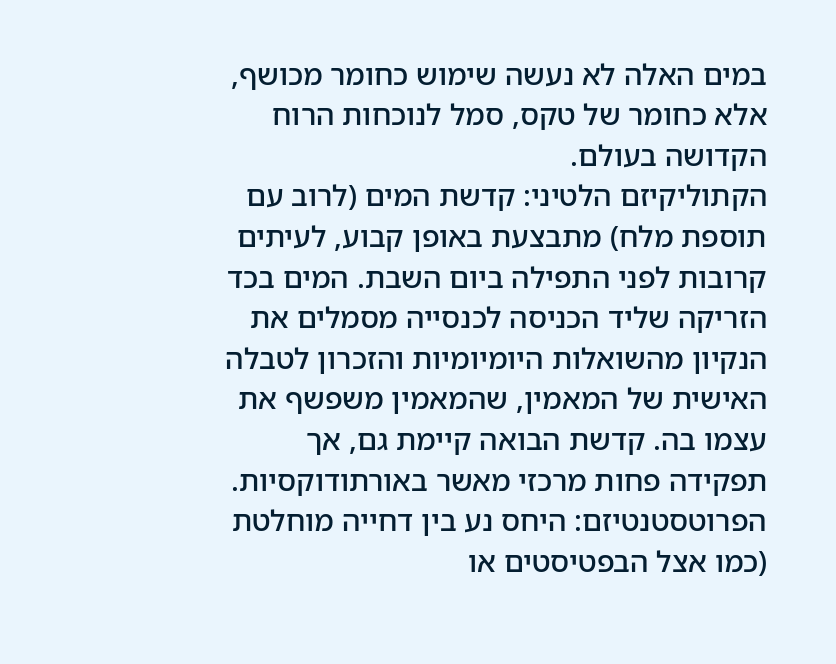במים האלה לא נעשה שימוש כחומר מכושף, אלא כחומר של טקס, סמל לנוכחות הרוח הקדושה בעולם.
הקתוליקיזם הלטיני: קדשת המים (לרוב עם תוספת מלח) מתבצעת באופן קבוע, לעיתים קרובות לפני התפילה ביום השבת. המים בכד הזריקה שליד הכניסה לכנסייה מסמלים את הנקיון מהשואלות היומיומיות והזכרון לטבלה האישית של המאמין, שהמאמין משפשף את עצמו בה. קדשת הבואה קיימת גם, אך תפקידה פחות מרכזי מאשר באורתודוקסיות.
הפרוטסטנטיזם: היחס נע בין דחייה מוחלטת (כמו אצל הבפטיסטים או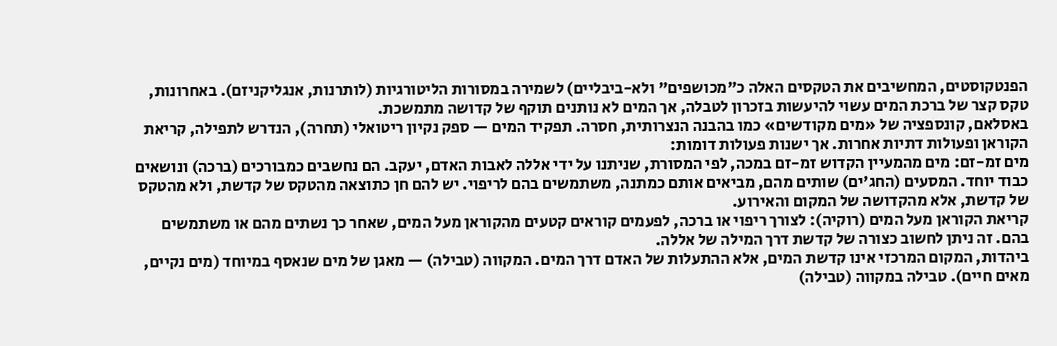הפנטקוסטים, המחשיבים את הטקסים האלה כ"מכושפים" ולא-ביבליים) לשמירה במסורות הליטורגיות (לותרנות, אנגליקניזם). באחרונות, טקס קצר של ברכת המים עשוי להיעשות בזכרון לטבלה, אך המים לא נותנים תוקף של קדושה מתמשכת.
באסלאם, קונספציה של «מים מקודשים» כמו בהבנה הנצרותית, חסרה. תפקיד המים — ספק נקיון ריטואלי (תחרה), הנדרש לתפילה, קריאת הקוראן ופעולות דתיות אחרות. אך ישנות פעולות דומות:
מים זמ-זם: מים מהמעיין הקדוש זמ-זם במכה, לפי המסורת, שניתנו על ידי אללה לאבות האדם, יעקב. הם נחשבים כמבורכים (ברכה) ונושאים כבוד יוחד. המסעים (החג'ים) שותים מהם, מביאים אותם כמתנה, משתמשים בהם לריפוי. יש להם חן כתוצאה מהטקס של קדשת, ולא מהטקס של קדשת, אלא מהקדושה של המקום והאירוע.
קריאת הקוראן מעל המים (רוקיה): לצורך ריפוי או ברכה, לפעמים קוראים קטעים מהקוראן מעל המים, שאחר כך נשתים מהם או משתמשים בהם. זה ניתן לחשוב כצורה של קדשת דרך המילה של אללה.
ביהדות, המקום המרכזי אינו קדשת המים, אלא ההתעלות של האדם דרך המים. המקווה (טבילה) — מאגן של מים שנאסף במיוחד (מים נקיים, מאים חיים). טבילה במקווה (טבילה)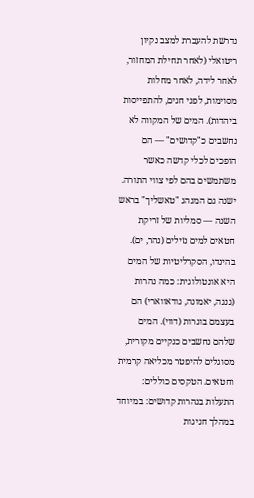נדרשת להעברת למצב נקיון ריטואלי (לאחר תחילת המחזור, לאחר לידה, לאחר מחלות מסוימות, לפני חגים, להתפייסות ביהדות). המים של המקווה לא נחשבים כ"קדושים" — הם הופכים לכלי קדשה כאשר משתמשים בהם לפי צווי התורה. ישנה גם המנהג "טאשליך" בראש השנה — סמליות של זריקת חטאים למים נזילים (נהר, ים).
בהינדו, הסקרליטיות של המים היא אונטולוגית: כמה נהרות (גנגה, יאמונה, גודאווארי) הם בעצמם בוגרות (דווי). המים שלהם נחשבים כנקיים מקורית, מסוגלים להיפטר מכליאה קרמית וחטאים. הטקסים כוללים:
התעלות בנהרות קדושים: במיוחד במהלך חגיגות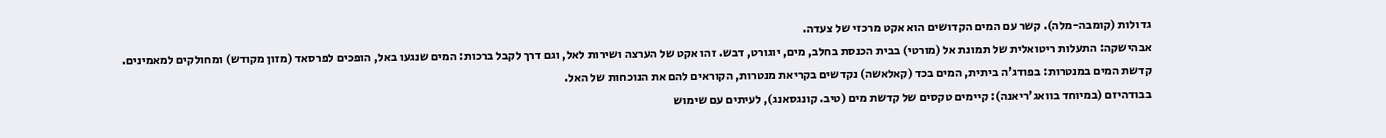גדולות (קומבה-מלה). קשר עם המים הקדושים הוא אקט מרכזי של צעדה.
אבהישקה: התעלות ריטואלית של תמונת אל (מורטי) בבית הכנסת בחלב, מים, יוגורט, דבש. זהו אקט של הערצה ושירות לאל, וגם דרך לקבל ברכות: המים שנגעו באל, הופכים לפרסאד (מזון מקודש) ומחולקים למאמינים.
קדשת המים במנטרות: בפודג'ה ביתית, המים בכד (קאלאשה) נקדשים בקריאת מנטרות, הקוראים להם את הנוכחות של האל.
בבודהיזם (במיוחד בוואג'ריאנה): קיימים טקסים של קדשת מים (טיב. קונגסאנג), לעיתים עם שימוש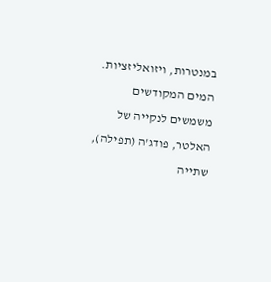במנטרות, ויזואליזציות. המים המקודשים משמשים לנקייה של האלטר, פודג'ה (תפילה), שתייה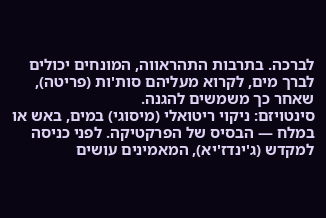לברכה. בתרבות התהראווה, המונחים יכולים לברך מים, לקרוא מעליהם סות'ות (פריטה), שאחר כך משמשים להגנה.
סינטויזם: ניקוי ריטואלי (מיסוגי) במים, באש או במלח — הבסיס של הפרקטיקה. לפני כניסה למקדש (ג'ינדז'יא), המאמינים עושים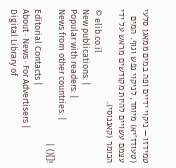טמידזו — ניקוי ידיים ופה במים ממאגן סלעי (טעודז'יא) מיוחד, לניקוי נפש וגוף. המים עצמם עשויים להיות מקודשים מראש על ידי הכומר (קאננוסי).
© elib.co.il
New publications: |
Popular with readers: |
News from other countries: |
![]() |
Editorial Contacts |
About · News · For Advertisers |
Digital Library of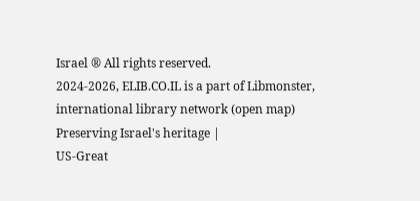Israel ® All rights reserved.
2024-2026, ELIB.CO.IL is a part of Libmonster, international library network (open map) Preserving Israel's heritage |
US-Great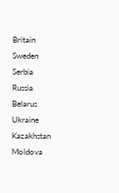Britain
Sweden
Serbia
Russia
Belarus
Ukraine
Kazakhstan
Moldova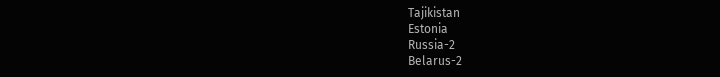Tajikistan
Estonia
Russia-2
Belarus-2